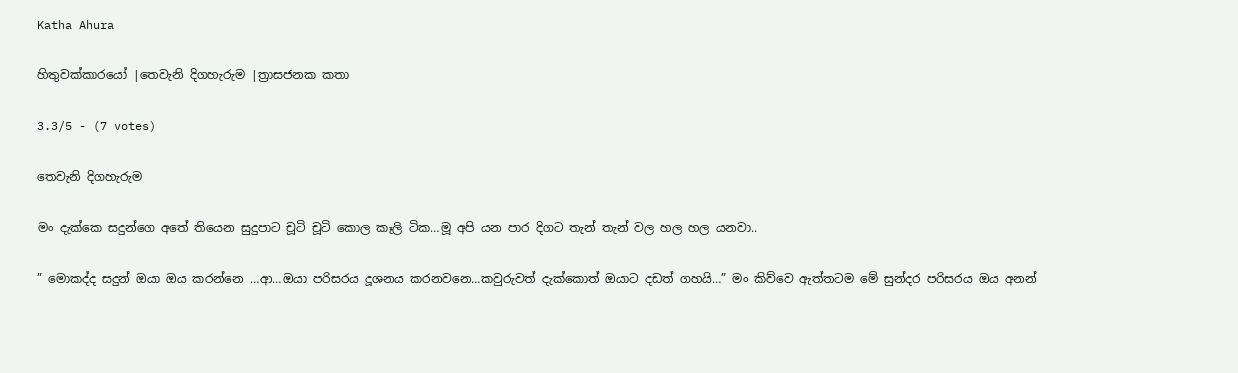Katha Ahura

හිතුවක්කාරයෝ |තෙවැනි දිගහැරුම |ත්‍රාසජනක කතා

3.3/5 - (7 votes)

තෙවැනි දිගහැරුම

මං දැක්කෙ සදුන්ගෙ අතේ තියෙන සුදුපාට චූටි චූටි කොල කෑලි ටික…මූ අපි යන පාර දිගට තැන් තැන් වල හල හල යනවා..

” මොකද්ද සදුන් ඔයා ඔය කරන්නෙ …ආ…ඔයා පරිසරය දූශනය කරනවනෙ…කවුරුවත් දැක්කොත් ඔයාට දඩත් ගහයි…” මං කිව්වෙ ඇත්තටම මේ සුන්දර පරිසරය ඔය අනන්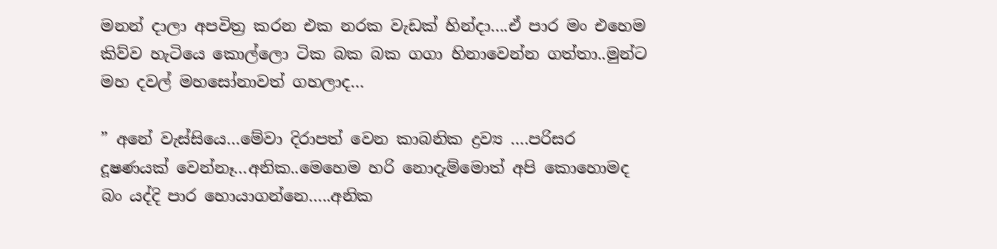මනන් දාලා අපවිත්‍ර කරන එක නරක වැඩක් හින්දා….ඒ පාර මං එහෙම කිව්ව හැටියෙ කොල්ලො ටික බක බක ගගා හිනාවෙන්න ගත්තා..මුන්ට මහ දවල් මහසෝනාවත් ගහලාද…

” අනේ වැස්සියෙ…මේවා දිරාපත් වෙන කාබනික ද්‍රව්‍ය ….පරිසර දූෂණයක් වෙන්නෑ…අනික..මෙහෙම හරි නොදැම්මොත් අපි කොහොමද බං යද්දි පාර හොයාගන්නෙ…..අනික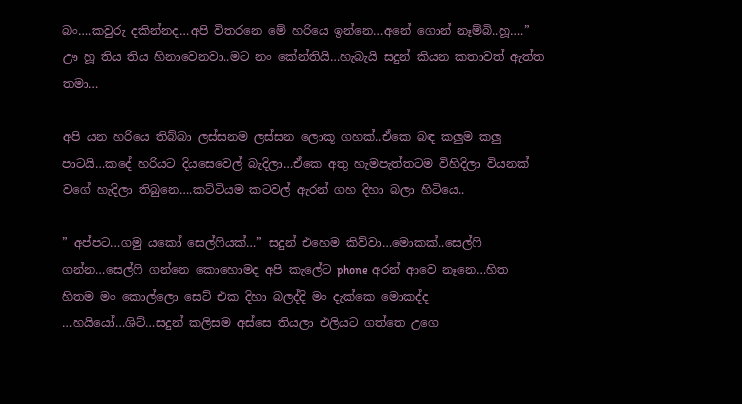බං….කවුරු දකින්නද…අපි විතරනෙ මේ හරියෙ ඉන්නෙ…අනේ ගොන් නෑම්බි..හූ….” ඌ හූ තිය තිය හිනාවෙනවා..මට නං කේන්තියි…හැබැයි සදුන් කියන කතාවත් ඇත්ත තමා…

අපි යන හරියෙ තිබ්බා ලස්සනම ලස්සන ලොකූ ගහක්..ඒකෙ බඳ කලුම කලු පාටයි…කදේ හරියට දියසෙවෙල් බැදිලා…ඒකෙ අතු හැමපැත්තටම විහිදිලා වියනක් වගේ හැදිලා තිබුනෙ….කට්ටියම කටවල් ඇරන් ගහ දිහා බලා හිටියෙ..

” අප්පට…ගමු යකෝ සෙල්ෆියක්…” සදුන් එහෙම කිව්වා…මොකක්..සෙල්ෆි ගන්න…සෙල්ෆි ගන්නෙ කොහොමද අපි කැලේට phone අරන් ආවෙ නෑනෙ…හිත හිතම මං කොල්ලො සෙට් එක දිහා බලද්දි මං දැක්කෙ මොකද්ද …හයියෝ…ශිට්…සදුන් කලිසම අස්සෙ තියලා එලියට ගත්තෙ උගෙ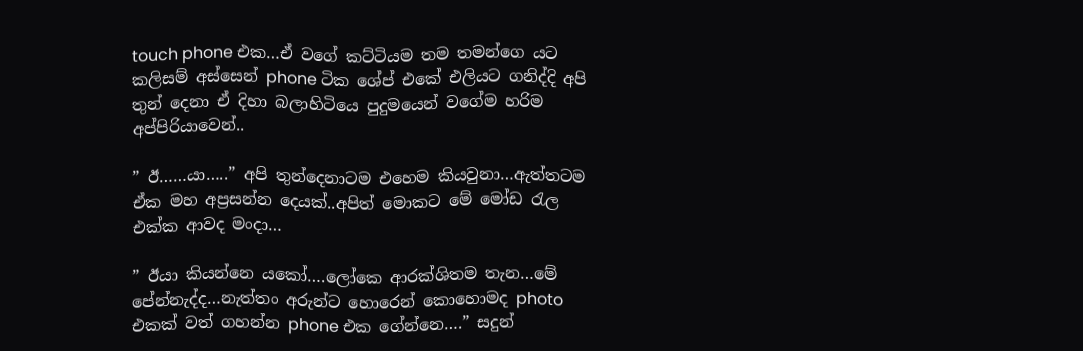touch phone එක…ඒ වගේ කට්ටියම තම තමන්ගෙ යට කලිසම් අස්සෙන් phone ටික ශේප් එකේ එලියට ගනිද්දි අපි තුන් දෙනා ඒ දිහා බලාහිටියෙ පුදුමයෙන් වගේම හරිම අප්පිරියාවෙන්..

” ඊ……යා…..” අපි තුන්දෙනාටම එහෙම කියවුනා…ඇත්තටම ඒක මහ අප්‍රසන්න දෙයක්..අපිත් මොකට මේ මෝඩ රැල එක්ක ආවද මංදා…

” ඊයා කියන්නෙ යකෝ….ලෝකෙ ආරක්ශිතම තැන…මේ පේන්නැද්ද…නැත්තං අරුන්ට හොරෙන් කොහොමද photo එකක් වත් ගහන්න phone එක ගේන්නෙ….” සදුන්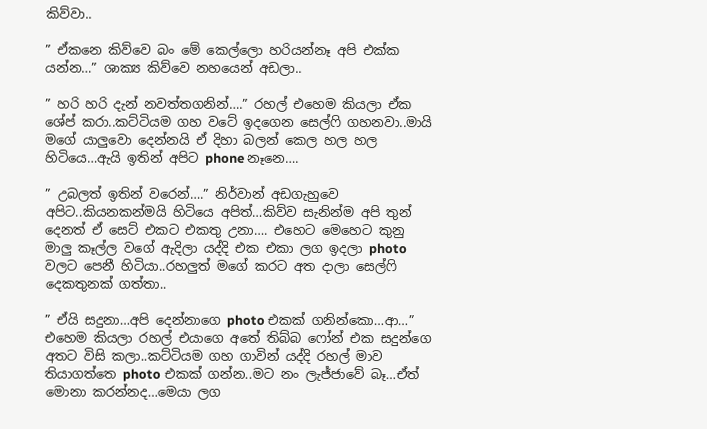කිව්වා..

” ඒකනෙ කිව්වෙ බං මේ කෙල්ලො හරියන්නෑ අපි එක්ක යන්න…” ශාක්‍ය කිව්වෙ නහයෙන් අඩලා..

” හරි හරි දැන් නවත්තගනින්….” රහල් එහෙම කියලා ඒක ශේප් කරා..කට්ටියම ගහ වටේ ඉදගෙන සෙල්ෆි ගහනවා..මායි මගේ යාලුවො දෙන්නයි ඒ දිහා බලන් කෙල හල හල හිටියෙ…ඇයි ඉතින් අපිට phone නෑනෙ….

” උබලත් ඉතින් වරෙන්….” නිර්වාන් අඩගැහුවෙ අපිට..කියනකන්මයි හිටියෙ අපිත්…කිව්ව සැනින්ම අපි තුන් දෙනත් ඒ සෙට් එකට එකතු උනා…. එහෙට මෙහෙට කුනු මාලු කෑල්ල වගේ ඇදිලා යද්දි එක එකා ලග ඉදලා photo වලට පෙනී හිටියා..රහලුත් මගේ කරට අත දාලා සෙල්ෆි දෙකතුනක් ගත්තා..

” ඒයි සදුනා…අපි දෙන්නාගෙ photo එකක් ගනින්කො…ආ…” එහෙම කියලා රහල් එයාගෙ අතේ තිබ්බ ෆෝන් එක සදුන්ගෙ අතට විසි කලා..කට්ටියම ගහ ගාවින් යද්දි රහල් මාව තියාගත්තෙ photo එකක් ගන්න..මට නං ලැජ්ජාවේ බෑ…ඒත් මොනා කරන්නද…මෙයා ලග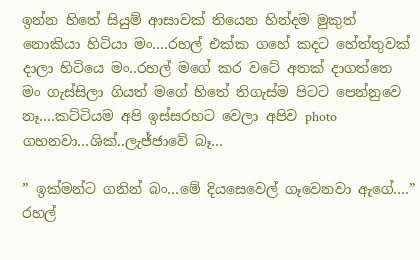ඉන්න හිතේ සියුම් ආසාවක් තියෙන හින්දම මුකුත් නොකියා හිටියා මං….රහල් එක්ක ගහේ කදට හේත්තුවක් දාලා හිටියෙ මං..රහල් මගේ කර වටේ අතක් දාගත්තෙ මං ගැස්සිලා ගියත් මගේ හිතේ තිගැස්ම පිටට පෙන්නුවෙ නෑ….කට්ටියම අපි ඉස්සරහට වෙලා අපිව photo ගහනවා…ශික්..ලැජ්ජාවේ බෑ…

” ඉක්මන්ට ගනින් බං…මේ දියසෙවෙල් ගෑවෙනවා ඇගේ….” රහල්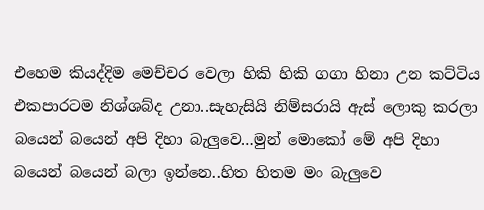එහෙම කියද්දිම මෙච්චර වෙලා හිකි හිකි ගගා හිනා උන කට්ටිය එකපාරටම නිශ්ශබ්ද උනා..සැහැසියි නිම්සරායි ඇස් ලොකු කරලා බයෙන් බයෙන් අපි දිහා බැලුවෙ…මුන් මොකෝ මේ අපි දිහා බයෙන් බයෙන් බලා ඉන්නෙ..හිත හිතම මං බැලුවෙ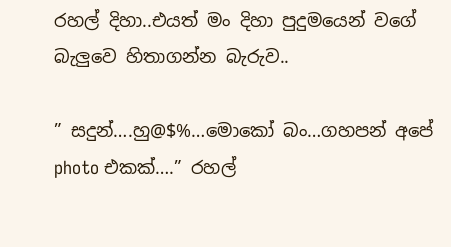රහල් දිහා..එයත් මං දිහා පුදුමයෙන් වගේ බැලුවෙ හිතාගන්න බැරුව..

” සදුන්….හු@$%…මොකෝ බං…ගහපන් අපේ photo එකක්….” රහල්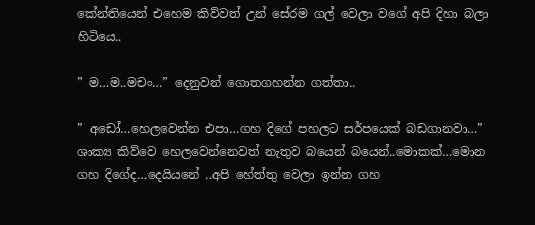කේන්තියෙන් එහෙම කිව්වත් උන් සේරම ගල් වෙලා වගේ අපි දිහා බලා හිටියෙ..

” ම…ම..මචං…” දෙනුවන් ගොතගහන්න ගත්තා..

” අඩෝ…හෙලවෙන්න එපා…ගහ දිගේ පහලට සර්පයෙක් බඩගානවා…” ශාක්‍ය කිව්වෙ හෙලවෙන්නෙවත් නැතුව බයෙන් බයෙන්..මොකක්…මොන ගහ දිගේද…දෙයියනේ ..අපි හේත්තු වෙලා ඉන්න ගහ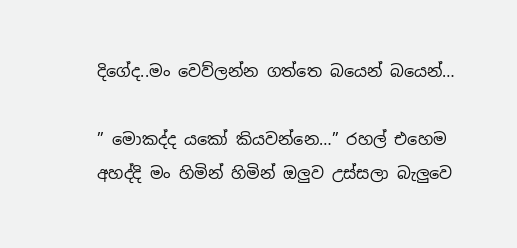දිගේද..මං වෙව්ලන්න ගත්තෙ බයෙන් බයෙන්…

” මොකද්ද යකෝ කියවන්නෙ…” රහල් එහෙම අහද්දි මං හිමින් හිමින් ඔලුව උස්සලා බැලුවෙ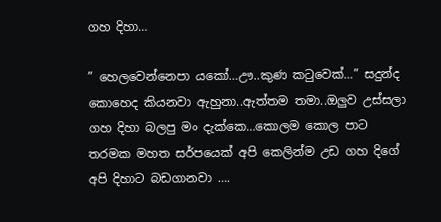ගහ දිහා…

” හෙලවෙන්නෙපා යකෝ…ඌ..කුණ කටුවෙක්…” සදුන්ද කොහෙද කියනවා ඇහුනා..ඇත්තම තමා..ඔලුව උස්සලා ගහ දිහා බලපු මං දැක්කෙ…කොලම කොල පාට තරමක මහත සර්පයෙක් අපි කෙලින්ම උඩ ගහ දිගේ අපි දිහාට බඩගානවා ….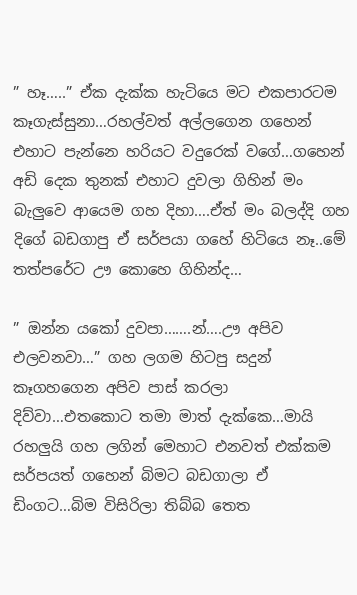” හෑ…..” ඒක දැක්ක හැටියෙ මට එකපාරටම කෑගැස්සුනා…රහල්වත් අල්ලගෙන ගහෙන් එහාට පැන්නෙ හරියට වදුරෙක් වගේ…ගහෙන් අඩි දෙක තුනක් එහාට දුවලා ගිහින් මං බැලුවෙ ආයෙම ගහ දිහා….ඒත් මං බලද්දි ගහ දිගේ බඩගාපු ඒ සර්පයා ගහේ හිටියෙ නෑ..මේ තත්පරේට ඌ කොහෙ ගිහින්ද…

” ඔන්න යකෝ දුවපා…….න්….ඌ අපිව එලවනවා…” ගහ ලගම හිටපු සදුන් කෑගහගෙන අපිව පාස් කරලා දිව්වා…එතකොට තමා මාත් දැක්කෙ…මායි රහලුයි ගහ ලගින් මෙහාට එනවත් එක්කම සර්පයත් ගහෙන් බිමට බඩගාලා ඒ ඩිංගට…බිම විසිරිලා තිබ්බ තෙත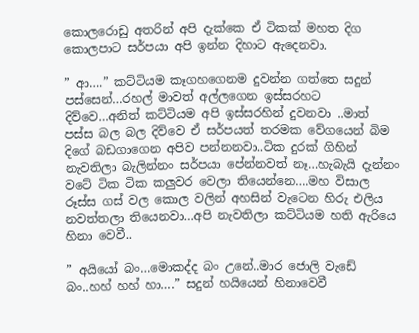කොලරොඩු අතරින් අපි දැක්කෙ ඒ ටිකක් මහත දිග කොලපාට සර්පයා අපි ඉන්න දිහාට ඇදෙනවා.

” ආ….” කට්ටියම කෑගහගෙනම දුවන්න ගත්තෙ සදුන් පස්සෙන්…රහල් මාවත් අල්ලගෙන ඉස්සරහට දිව්වෙ…අනිත් කට්ටියම අපි ඉස්සරහින් දුවනවා ..මාත් පස්ස බල බල දිව්වෙ ඒ සර්පයත් තරමක වේගයෙන් බිම දිගේ බඩගාගෙන අපිව පන්නනවා..ටික දුරක් ගිහින් නැවතිලා බැලින්නං සර්පයා පේන්නවත් නෑ…හැබැයි දැන්නං වටේ ටික ටික කලුවර වෙලා තියෙන්නෙ….මහ විසාල රූස්ස ගස් වල කොල වලින් අහසින් වැටෙන හිරු එලිය නවත්තලා තියෙනවා…අපි නැවතිලා කට්ටියම හති ඇරියෙ හිනා වෙවී..

” අයියෝ බං…මොකද්ද බං උනේ..මාර ජොලි වැඩේ බං..හහ් හහ් හා….” සදුන් හයියෙන් හිනාවෙවී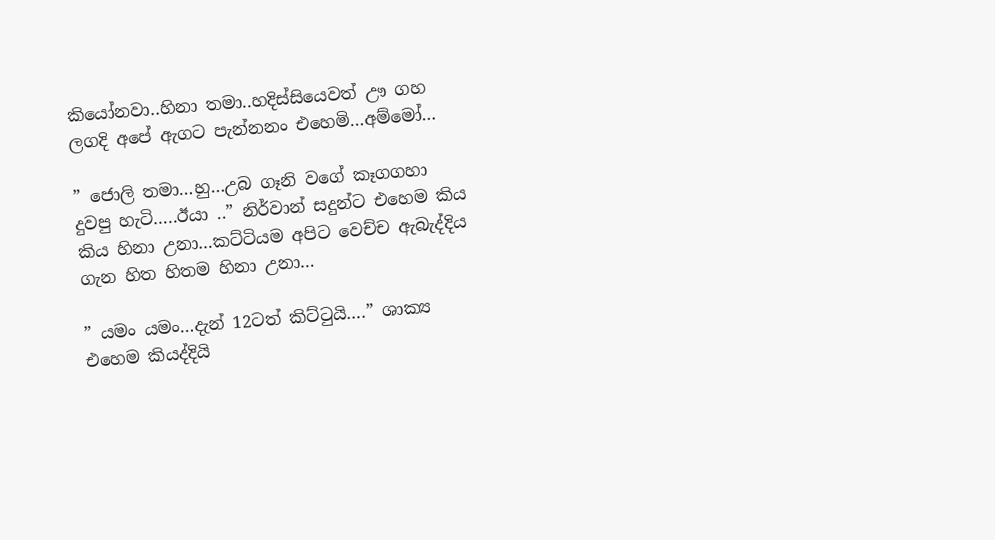කියෝනවා..හිනා තමා..හදිස්සියෙවත් ඌ ගහ ලගදි අපේ ඇගට පැන්නනං එහෙමි…අම්මෝ…

” ජොලි තමා…හු…උබ ගෑනි වගේ කෑගගහා දුවපු හැටි…..ඊයා ..” නිර්වාන් සදුන්ට එහෙම කිය කිය හිනා උනා…කට්ටියම අපිට වෙච්ච ඇබැද්දිය ගැන හිත හිතම හිනා උනා…

” යමං යමං…දැන් 12ටත් කිට්ටුයි….” ශාක්‍ය එහෙම කියද්දියි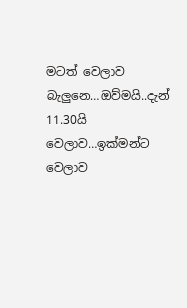මටත් වෙලාව බැලුනෙ…ඔව්මයි..දැන් 11.30යි වෙලාව…ඉක්මන්ට වෙලාව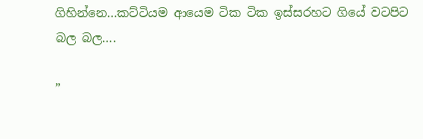ගිහින්නෙ…කට්ටියම ආයෙම ටික ටික ඉස්සරහට ගියේ වටපිට බල බල….

”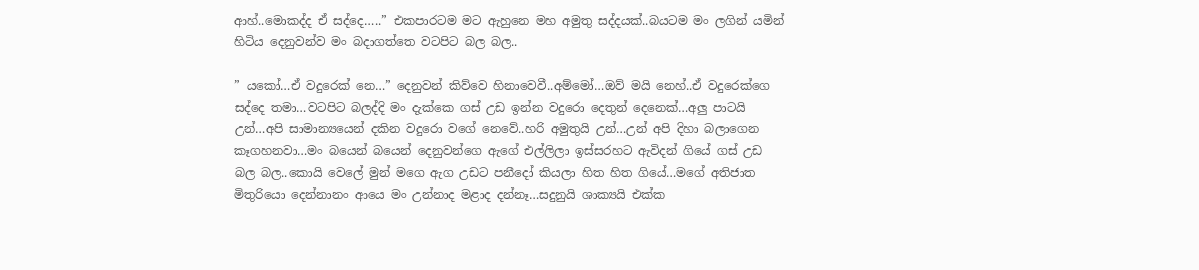ආහ්..මොකද්ද ඒ සද්දෙ…..” එකපාරටම මට ඇහුනෙ මහ අමුතු සද්දයක්..බයටම මං ලගින් යමින් හිටිය දෙනුවන්ව මං බදාගත්තෙ වටපිට බල බල..

” යකෝ…ඒ වදුරෙක් නෙ…” දෙනුවන් කිව්වෙ හිනාවෙවී..අම්මෝ…ඔව් මයි නෙහ්..ඒ වදුරෙක්ගෙ සද්දෙ තමා…වටපිට බලද්දි මං දැක්කෙ ගස් උඩ ඉන්න වදුරො දෙතුන් දෙනෙක්…අලු පාටයි උන්…අපි සාමාන්‍යයෙන් දකින වදුරො වගේ නෙවේ..හරි අමුතුයි උන්…උන් අපි දිහා බලාගෙන කෑගහනවා…මං බයෙන් බයෙන් දෙනුවන්ගෙ ඇගේ එල්ලිලා ඉස්සරහට ඇවිදන් ගියේ ගස් උඩ බල බල..කොයි වෙලේ මුන් මගෙ ඇග උඩට පනීදෝ කියලා හිත හිත ගියේ…මගේ අතිජාත මිතුරියො දෙන්නානං ආයෙ මං උන්නාද මළාද දන්නෑ…සදුනුයි ශාක්‍යයි එක්ක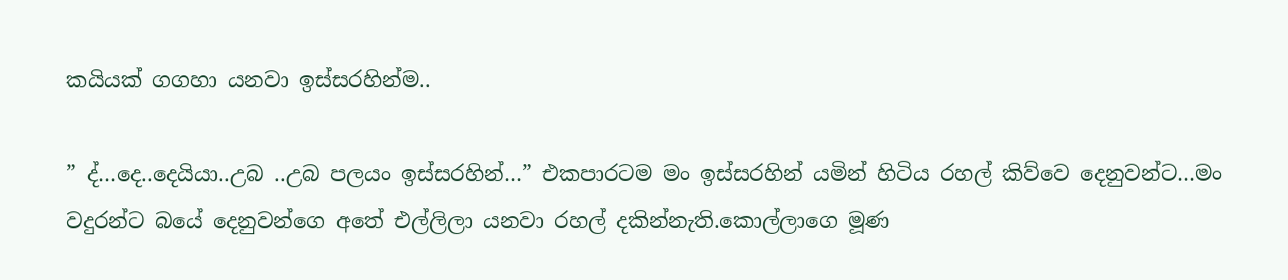කයියක් ගගහා යනවා ඉස්සරහින්ම..

” ද්…දෙ..දෙයියා..උබ ..උබ පලයං ඉස්සරහින්…” එකපාරටම මං ඉස්සරහින් යමින් හිටිය රහල් කිව්වෙ දෙනුවන්ට…මං වදුරන්ට බයේ දෙනුවන්ගෙ අතේ එල්ලිලා යනවා රහල් දකින්නැති.කොල්ලාගෙ මූණ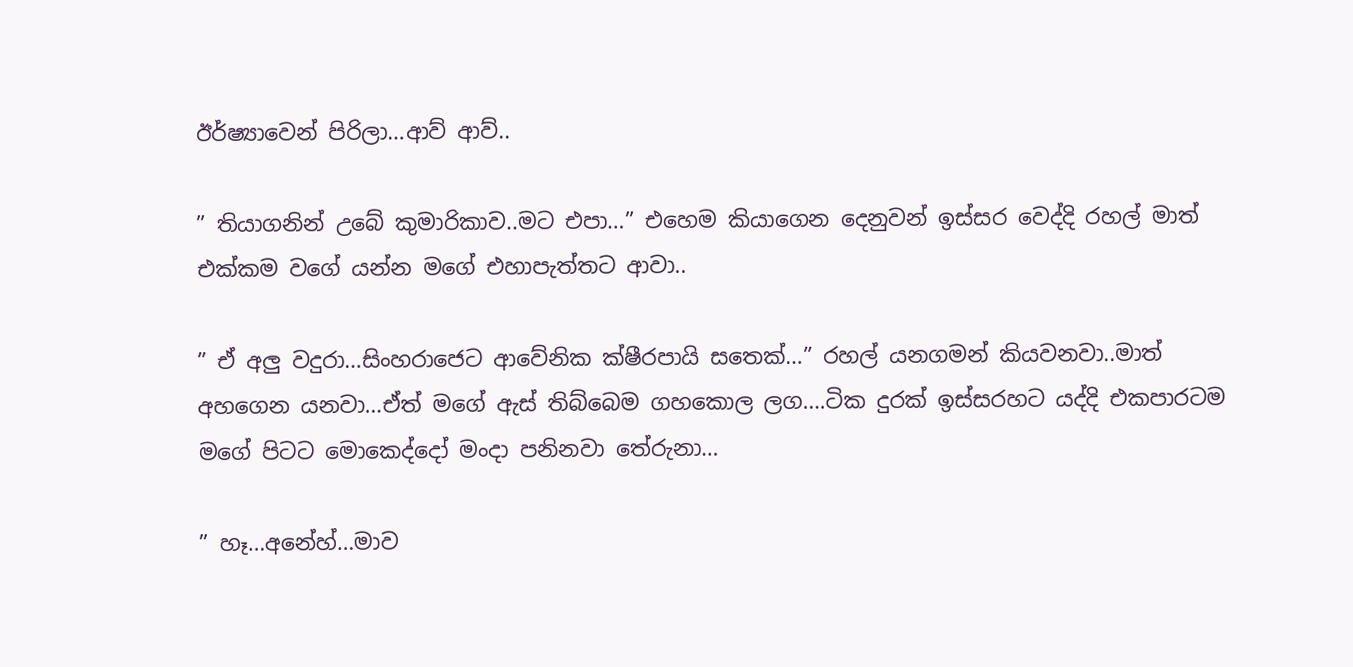ඊර්ෂ්‍යාවෙන් පිරිලා…ආව් ආව්..

” තියාගනින් උබේ කුමාරිකාව..මට එපා…” එහෙම කියාගෙන දෙනුවන් ඉස්සර වෙද්දි රහල් මාත් එක්කම වගේ යන්න මගේ එහාපැත්තට ආවා..

” ඒ අලු වදුරා…සිංහරාජෙට ආවේනික ක්ෂීරපායි සතෙක්…” රහල් යනගමන් කියවනවා..මාත් අහගෙන යනවා…ඒත් මගේ ඇස් තිබ්බෙම ගහකොල ලග….ටික දුරක් ඉස්සරහට යද්දි එකපාරටම මගේ පිටට මොකෙද්දෝ මංදා පනිනවා තේරුනා…

” හෑ…අනේහ්…මාව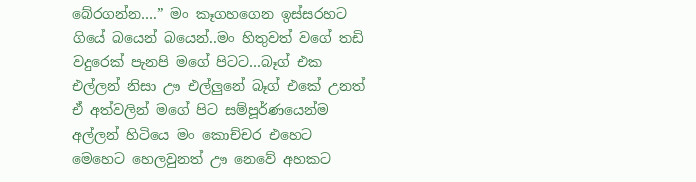බේරගන්න….” මං කෑගහගෙන ඉස්සරහට ගියේ බයෙන් බයෙන්..මං හිතුවත් වගේ තඩි වදුරෙක් පැනපි මගේ පිටට…බෑග් එක එල්ලන් නිසා ඌ එල්ලුනේ බෑග් එකේ උනත් ඒ අත්වලින් මගේ පිට සම්පූර්ණයෙන්ම අල්ලන් හිටියෙ මං කොච්චර එහෙට මෙහෙට හෙලවුනත් ඌ නෙවේ අහකට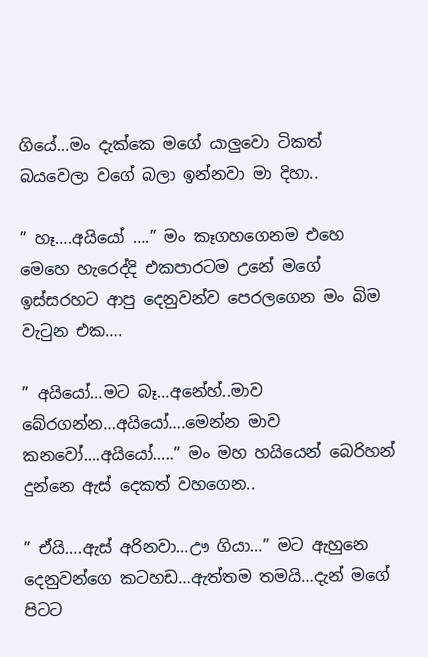ගියේ…මං දැක්කෙ මගේ යාලුවො ටිකත් බයවෙලා වගේ බලා ඉන්නවා මා දිහා..

” හෑ….අයියෝ ….” මං කෑගහගෙනම එහෙ මෙහෙ හැරෙද්දි එකපාරටම උනේ මගේ ඉස්සරහට ආපු දෙනුවන්ව පෙරලගෙන මං බිම වැටුන එක….

” අයියෝ…මට බෑ…අනේහ්..මාව බේරගන්න…අයියෝ….මෙන්න මාව කනවෝ….අයියෝ…..” මං මහ හයියෙන් බෙරිහන් දුන්නෙ ඇස් දෙකත් වහගෙන..

” ඒයි….ඇස් අරිනවා…ඌ ගියා…” මට ඇහුනෙ දෙනුවන්ගෙ කටහඩ…ඇත්තම තමයි…දැන් මගේ පිටට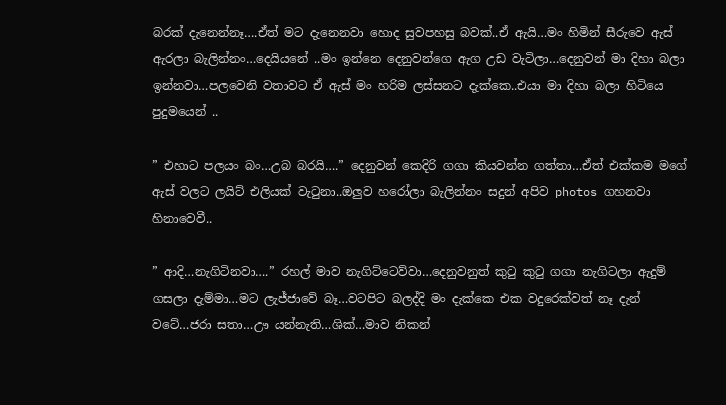බරක් දැනෙන්නෑ….ඒත් මට දැනෙනවා හොද සුවපහසු බවක්..ඒ ඇයි…මං හිමින් සීරුවෙ ඇස් ඇරලා බැලින්නං…දෙයියනේ ..මං ඉන්නෙ දෙනුවන්ගෙ ඇග උඩ වැටිලා…දෙනුවන් මා දිහා බලා ඉන්නවා…පලවෙනි වතාවට ඒ ඇස් මං හරිම ලස්සනට දැක්කෙ..එයා මා දිහා බලා හිටියෙ පුදුමයෙන් ..

” එහාට පලයං බං…උබ බරයි….” දෙනුවන් කෙදිරි ගගා කියවන්න ගත්තා…ඒත් එක්කම මගේ ඇස් වලට ලයිට් එලියක් වැටුනා..ඔලුව හරෝලා බැලින්නං සදුන් අපිව photos ගහනවා හිනාවෙවී..

” ආදි…නැගිටිනවා….” රහල් මාව නැගිට්ටෙව්වා…දෙනුවනුත් කුටු කුටු ගගා නැගිටලා ඇදුම් ගසලා දැම්මා…මට ලැජ්ජාවේ බෑ…වටපිට බලද්දි මං දැක්කෙ එක වදුරෙක්වත් නෑ දැන් වටේ…ජරා සතා…ඌ යන්නැති…ශික්…මාව නිකන්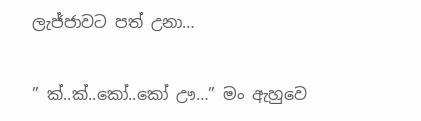ලැජ්ජාවට පත් උනා…

” ක්..ක්..කෝ..කෝ ඌ…” මං ඇහුවෙ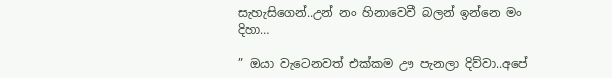සැහැසිගෙන්..උන් නං හිනාවෙවී බලන් ඉන්නෙ මං දිහා…

” ඔයා වැටෙනවත් එක්කම ඌ පැනලා දිව්වා..අපේ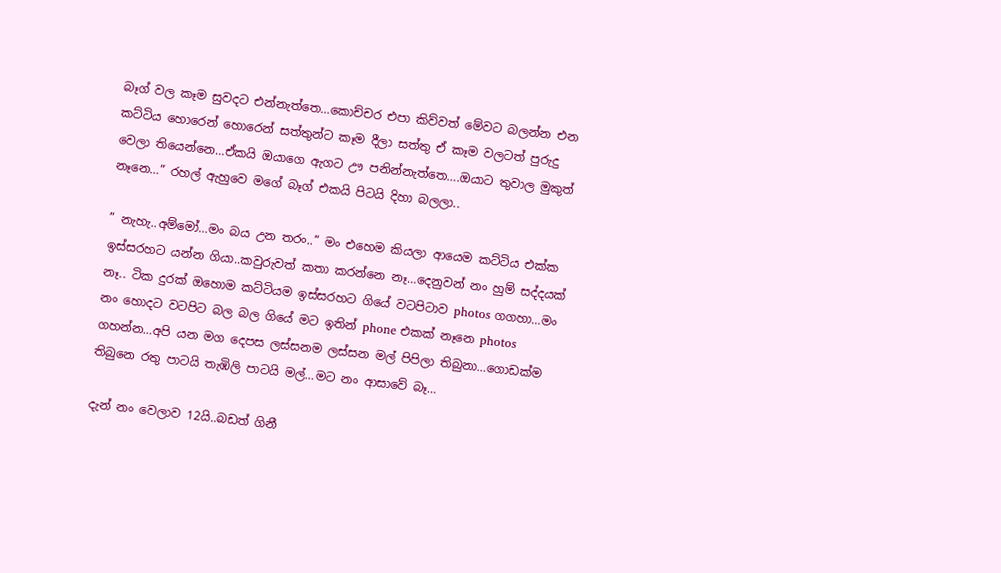බෑග් වල කෑම සුවදට එන්නැත්තෙ…කොච්චර එපා කිව්වත් මේවට බලන්න එන කට්ටිය හොරෙන් හොරෙන් සත්තුන්ට කෑම දීලා සත්තු ඒ කෑම වලටත් පුරුදු වෙලා තියෙන්නෙ…ඒකයි ඔයාගෙ ඇගට ඌ පනින්නැත්තෙ….ඔයාට තුවාල මුකුත් නෑනෙ…” රහල් ඇහුවෙ මගේ බෑග් එකයි පිටයි දිහා බලලා..

” නැහැ..අම්මෝ…මං බය උන තරං..” මං එහෙම කියලා ආයෙම කට්ටිය එක්ක ඉස්සරහට යන්න ගියා..කවුරුවත් කතා කරන්නෙ නෑ…දෙනුවන් නං හුම් සද්දයක් නෑ.. ටික දුරක් ඔහොම කට්ටියම ඉස්සරහට ගියේ වටපිටාව photos ගගහා…මං නං හොදට වටපිට බල බල ගියේ මට ඉතින් phone එකක් නෑනෙ photos ගහන්න…අපි යන මග දෙපස ලස්සනම ලස්සන මල් පිපිලා තිබුනා…ගොඩක්ම තිබුනෙ රතු පාටයි තැඹිලි පාටයි මල්…මට නං ආසාවේ බෑ…

දැන් නං වෙලාව 12යි..බඩත් ගිනී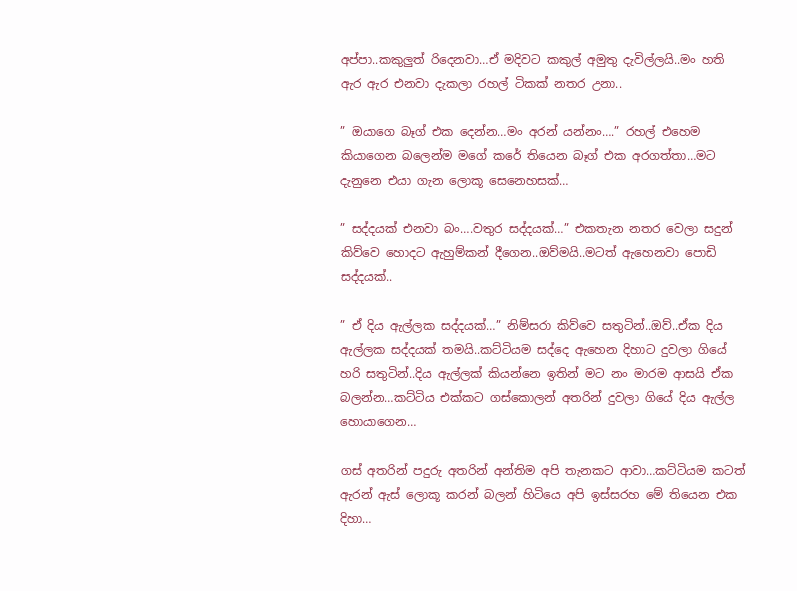අප්පා..කකුලුත් රිදෙනවා…ඒ මදිවට කකුල් අමුතු දැවිල්ලයි..මං හති ඇර ඇර එනවා දැකලා රහල් ටිකක් නතර උනා..

” ඔයාගෙ බෑග් එක දෙන්න…මං අරන් යන්නං….” රහල් එහෙම කියාගෙන බලෙන්ම මගේ කරේ තියෙන බෑග් එක අරගත්තා…මට දැනුනෙ එයා ගැන ලොකූ සෙනෙහසක්…

” සද්දයක් එනවා බං….වතුර සද්දයක්…” එකතැන නතර වෙලා සදුන් කිව්වෙ හොදට ඇහුම්කන් දීගෙන..ඔව්මයි..මටත් ඇහෙනවා පොඩි සද්දයක්..

” ඒ දිය ඇල්ලක සද්දයක්…” නිම්සරා කිව්වෙ සතුටින්..ඔව්..ඒක දිය ඇල්ලක සද්දයක් තමයි..කට්ටියම සද්දෙ ඇහෙන දිහාට දුවලා ගියේ හරි සතුටින්..දිය ඇල්ලක් කියන්නෙ ඉතින් මට නං මාරම ආසයි ඒක බලන්න…කට්ටිය එක්කට ගස්කොලන් අතරින් දුවලා ගියේ දිය ඇල්ල හොයාගෙන…

ගස් අතරින් පදුරු අතරින් අන්තිම අපි තැනකට ආවා…කට්ටියම කටත් ඇරන් ඇස් ලොකූ කරන් බලන් හිටියෙ අපි ඉස්සරහ මේ තියෙන එක දිහා…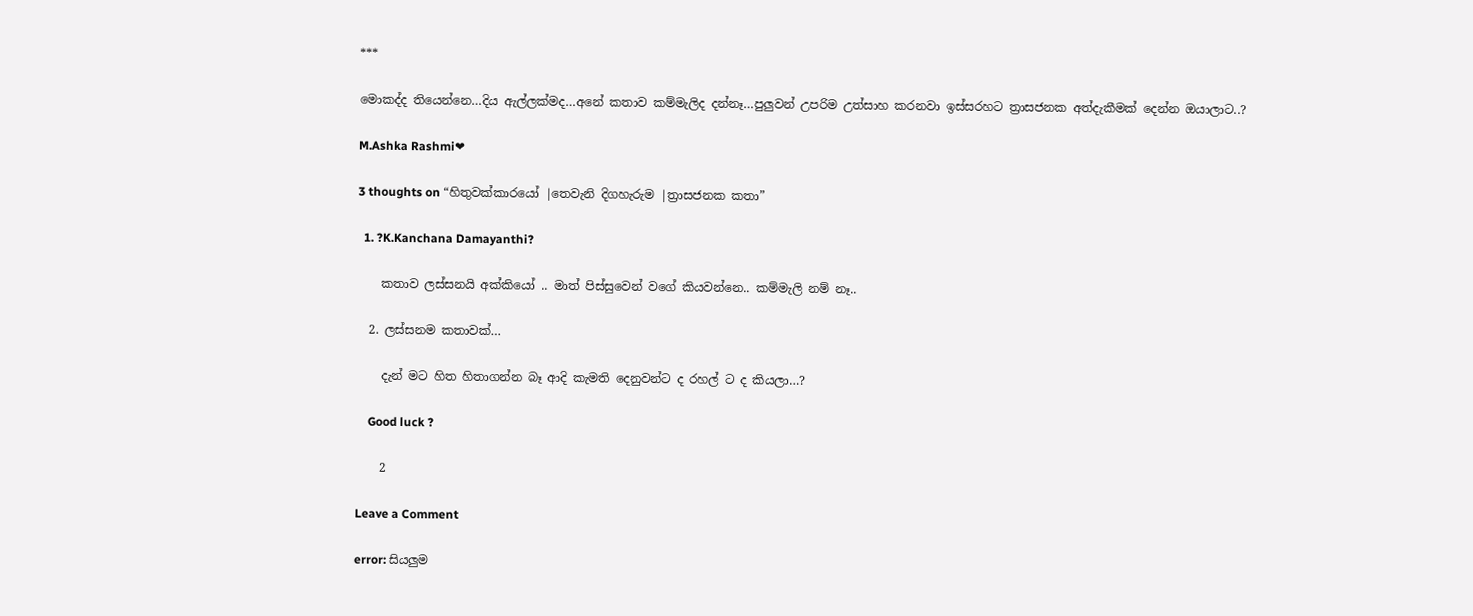***

මොකද්ද තියෙන්නෙ…දිය ඇල්ලක්මද…අනේ කතාව කම්මැලිද දන්නෑ…පුලුවන් උපරිම උත්සාහ කරනවා ඉස්සරහට ත්‍රාසජනක අත්දැකීමක් දෙන්න ඔයාලාට..?

M.Ashka Rashmi❤

3 thoughts on “හිතුවක්කාරයෝ |තෙවැනි දිගහැරුම |ත්‍රාසජනක කතා”

  1. ?K.Kanchana Damayanthi?

    කතාව ලස්සනයි අක්කියෝ .. මාත් පිස්සුවෙන් වගේ කියවන්නෙ.. කම්මැලි නම් නෑ..

  2. ලස්සනම කතාවක්…

    දැන් මට හිත හිතාගන්න බෑ ආදි කැමති දෙනුවන්ට ද රහල් ට ද කියලා…?

    Good luck ?

    2

Leave a Comment

error: සියලුම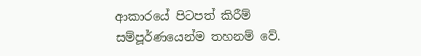ආකාරයේ පිටපත් කිරීම් සම්පූර්ණයෙන්ම තහනම් වේ.